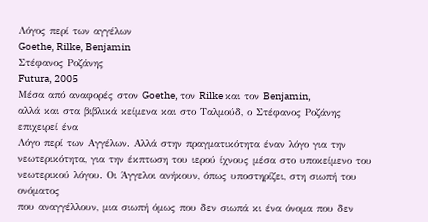Λόγος περί των αγγέλων
Goethe, Rilke, Benjamin
Στέφανος Ροζάνης
Futura, 2005
Μέσα από αναφορές στον Goethe, τον Rilke και τον Benjamin,
αλλά και στα βιβλικά κείμενα και στο Ταλμούδ, ο Στέφανος Ροζάνης επιχειρεί ένα
Λόγο περί των Αγγέλων. Αλλά στην πραγματικότητα έναν λόγο για την
νεωτερικότητα, για την έκπτωση του ιερού ίχνους μέσα στο υποκείμενο του
νεωτερικού λόγου. Οι Άγγελοι ανήκουν, όπως υποστηρίζει, στη σιωπή του ονόματος
που αναγγέλλουν, μια σιωπή όμως που δεν σιωπά κι ένα όνομα που δεν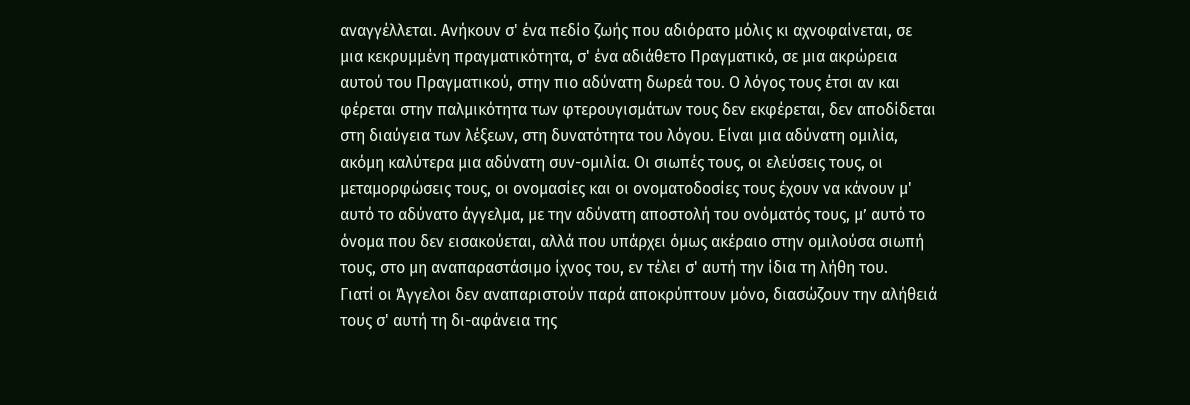αναγγέλλεται. Ανήκουν σ' ένα πεδίο ζωής που αδιόρατο μόλις κι αχνοφαίνεται, σε
μια κεκρυμμένη πραγματικότητα, σ' ένα αδιάθετο Πραγματικό, σε μια ακρώρεια
αυτού του Πραγματικού, στην πιο αδύνατη δωρεά του. Ο λόγος τους έτσι αν και
φέρεται στην παλμικότητα των φτερουγισμάτων τους δεν εκφέρεται, δεν αποδίδεται
στη διαύγεια των λέξεων, στη δυνατότητα του λόγου. Είναι μια αδύνατη ομιλία,
ακόμη καλύτερα μια αδύνατη συν-ομιλία. Οι σιωπές τους, οι ελεύσεις τους, οι
μεταμορφώσεις τους, οι ονομασίες και οι ονοματοδοσίες τους έχουν να κάνουν μ'
αυτό το αδύνατο άγγελμα, με την αδύνατη αποστολή του ονόματός τους, μ’ αυτό το
όνομα που δεν εισακούεται, αλλά που υπάρχει όμως ακέραιο στην ομιλούσα σιωπή
τους, στο μη αναπαραστάσιμο ίχνος του, εν τέλει σ' αυτή την ίδια τη λήθη του.
Γιατί οι Άγγελοι δεν αναπαριστούν παρά αποκρύπτουν μόνο, διασώζουν την αλήθειά
τους σ' αυτή τη δι-αφάνεια της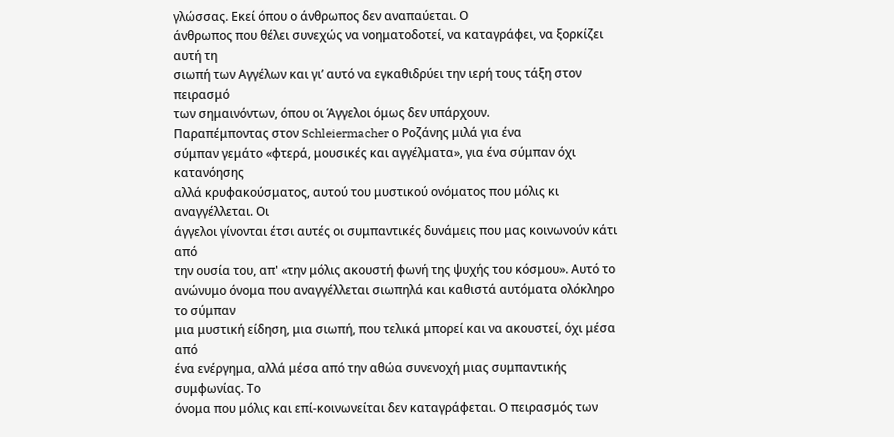γλώσσας. Εκεί όπου ο άνθρωπος δεν αναπαύεται. Ο
άνθρωπος που θέλει συνεχώς να νοηματοδοτεί, να καταγράφει, να ξορκίζει αυτή τη
σιωπή των Αγγέλων και γι’ αυτό να εγκαθιδρύει την ιερή τους τάξη στον πειρασμό
των σημαινόντων, όπου οι Άγγελοι όμως δεν υπάρχουν.
Παραπέμποντας στον Schleiermacher ο Ροζάνης μιλά για ένα
σύμπαν γεμάτο «φτερά, μουσικές και αγγέλματα», για ένα σύμπαν όχι κατανόησης
αλλά κρυφακούσματος, αυτού του μυστικού ονόματος που μόλις κι αναγγέλλεται. Οι
άγγελοι γίνονται έτσι αυτές οι συμπαντικές δυνάμεις που μας κοινωνούν κάτι από
την ουσία του, απ' «την μόλις ακουστή φωνή της ψυχής του κόσμου». Αυτό το
ανώνυμο όνομα που αναγγέλλεται σιωπηλά και καθιστά αυτόματα ολόκληρο το σύμπαν
μια μυστική είδηση, μια σιωπή, που τελικά μπορεί και να ακουστεί, όχι μέσα από
ένα ενέργημα, αλλά μέσα από την αθώα συνενοχή μιας συμπαντικής συμφωνίας. Το
όνομα που μόλις και επί-κοινωνείται δεν καταγράφεται. Ο πειρασμός των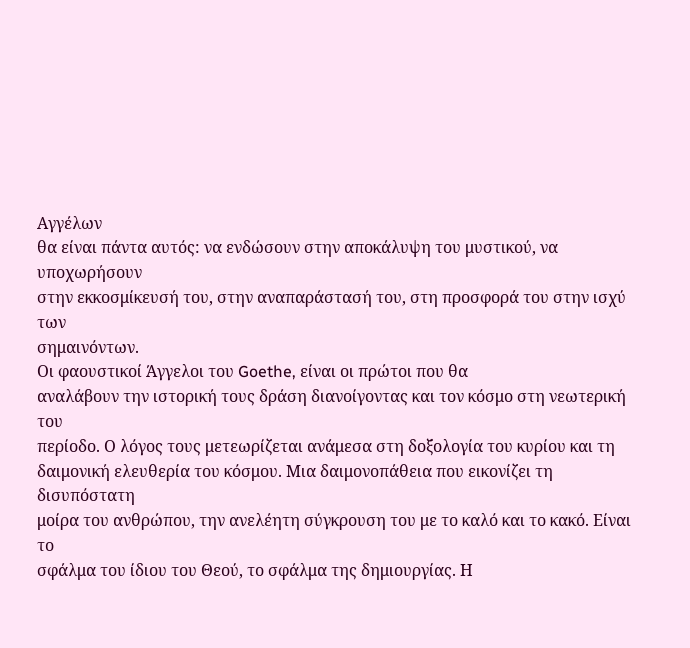Αγγέλων
θα είναι πάντα αυτός: να ενδώσουν στην αποκάλυψη του μυστικού, να υποχωρήσουν
στην εκκοσμίκευσή του, στην αναπαράστασή του, στη προσφορά του στην ισχύ των
σημαινόντων.
Οι φαουστικοί Άγγελοι του Goethe, είναι οι πρώτοι που θα
αναλάβουν την ιστορική τους δράση διανοίγοντας και τον κόσμο στη νεωτερική του
περίοδο. Ο λόγος τους μετεωρίζεται ανάμεσα στη δοξολογία του κυρίου και τη
δαιμονική ελευθερία του κόσμου. Μια δαιμονοπάθεια που εικονίζει τη δισυπόστατη
μοίρα του ανθρώπου, την ανελέητη σύγκρουση του με το καλό και το κακό. Είναι το
σφάλμα του ίδιου του Θεού, το σφάλμα της δημιουργίας. Η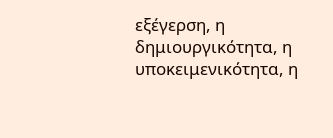εξέγερση, η
δημιουργικότητα, η υποκειμενικότητα, η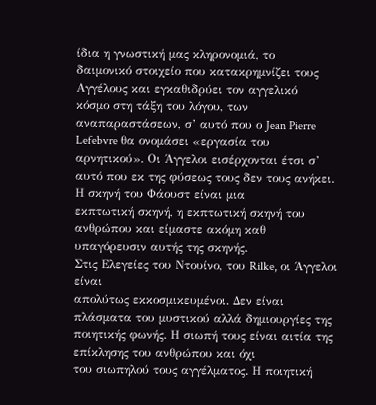ίδια η γνωστική μας κληρονομιά, το
δαιμονικό στοιχείο που κατακρημνίζει τους Αγγέλους και εγκαθιδρύει τον αγγελικό
κόσμο στη τάξη του λόγου, των αναπαραστάσεων, σ’ αυτό που ο Jean Pierre
Lefebvre θα ονομάσει «εργασία του αρνητικού». Οι Άγγελοι εισέρχονται έτσι σ’
αυτό που εκ της φύσεως τους δεν τους ανήκει. Η σκηνή του Φάουστ είναι μια
εκπτωτική σκηνή, η εκπτωτική σκηνή του ανθρώπου και είμαστε ακόμη καθ
υπαγόρευσιν αυτής της σκηνής.
Στις Ελεγείες του Ντουίνο, του Rilke, οι Άγγελοι είναι
απολύτως εκκοσμικευμένοι. Δεν είναι πλάσματα του μυστικού αλλά δημιουργίες της
ποιητικής φωνής. Η σιωπή τους είναι αιτία της επίκλησης του ανθρώπου και όχι
του σιωπηλού τους αγγέλματος. Η ποιητική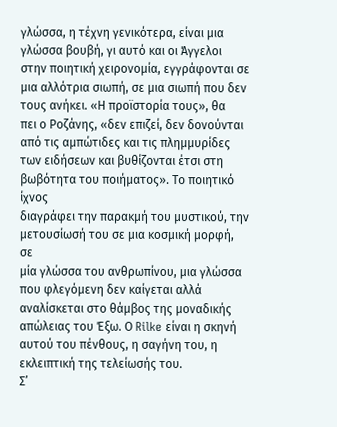γλώσσα, η τέχνη γενικότερα, είναι μια
γλώσσα βουβή, γι αυτό και οι Άγγελοι στην ποιητική χειρονομία, εγγράφονται σε
μια αλλότρια σιωπή, σε μια σιωπή που δεν τους ανήκει. «Η προϊστορία τους», θα
πει ο Ροζάνης, «δεν επιζεί, δεν δονούνται από τις αμπώτιδες και τις πλημμυρίδες
των ειδήσεων και βυθίζονται έτσι στη βωβότητα του ποιήματος». Το ποιητικό ίχνος
διαγράφει την παρακμή του μυστικού, την μετουσίωσή του σε μια κοσμική μορφή, σε
μία γλώσσα του ανθρωπίνου, μια γλώσσα που φλεγόμενη δεν καίγεται αλλά
αναλίσκεται στο θάμβος της μοναδικής απώλειας του Έξω. Ο Rilke είναι η σκηνή
αυτού του πένθους, η σαγήνη του, η εκλειπτική της τελείωσής του.
Σ’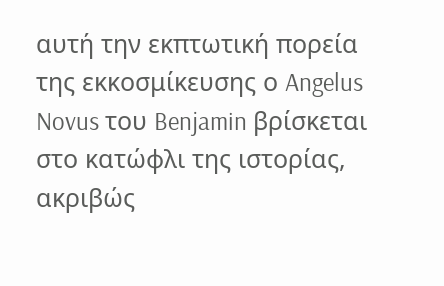αυτή την εκπτωτική πορεία της εκκοσμίκευσης ο Angelus
Novus του Benjamin βρίσκεται στο κατώφλι της ιστορίας, ακριβώς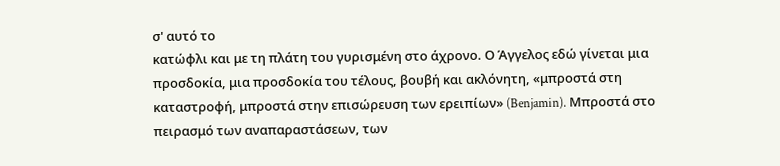σ' αυτό το
κατώφλι και με τη πλάτη του γυρισμένη στο άχρονο. Ο Άγγελος εδώ γίνεται μια
προσδοκία, μια προσδοκία του τέλους, βουβή και ακλόνητη, «μπροστά στη
καταστροφή, μπροστά στην επισώρευση των ερειπίων» (Benjamin). Μπροστά στο
πειρασμό των αναπαραστάσεων, των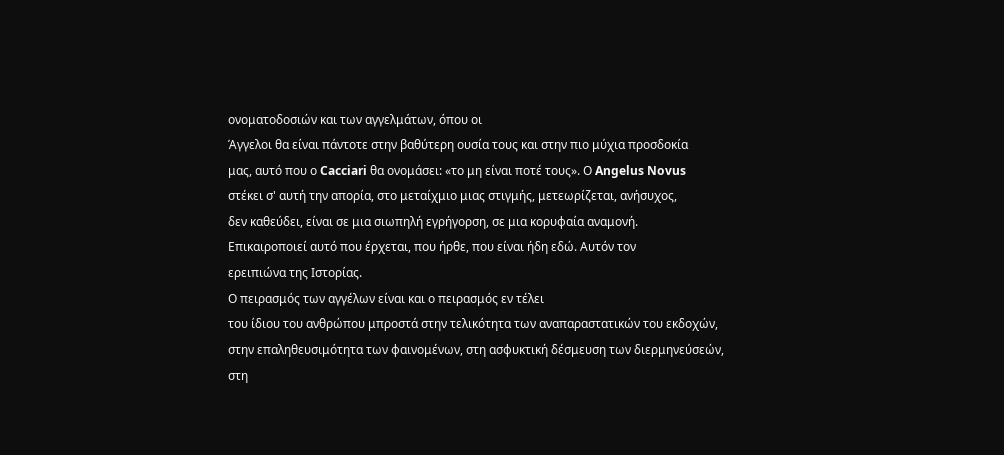ονοματοδοσιών και των αγγελμάτων, όπου οι
Άγγελοι θα είναι πάντοτε στην βαθύτερη ουσία τους και στην πιο μύχια προσδοκία
μας, αυτό που ο Cacciari θα ονομάσει: «το μη είναι ποτέ τους». Ο Angelus Novus
στέκει σ' αυτή την απορία, στο μεταίχμιο μιας στιγμής, μετεωρίζεται, ανήσυχος,
δεν καθεύδει, είναι σε μια σιωπηλή εγρήγορση, σε μια κορυφαία αναμονή.
Επικαιροποιεί αυτό που έρχεται, που ήρθε, που είναι ήδη εδώ. Αυτόν τον
ερειπιώνα της Ιστορίας.
Ο πειρασμός των αγγέλων είναι και ο πειρασμός εν τέλει
του ίδιου του ανθρώπου μπροστά στην τελικότητα των αναπαραστατικών του εκδοχών,
στην επαληθευσιμότητα των φαινομένων, στη ασφυκτική δέσμευση των διερμηνεύσεών,
στη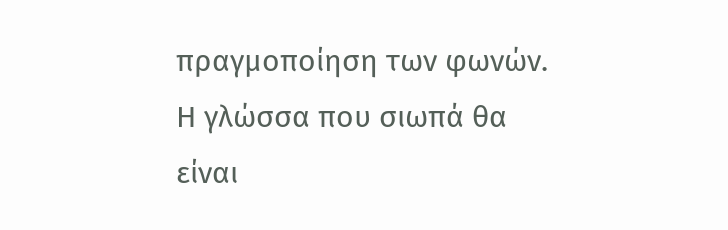πραγμοποίηση των φωνών. Η γλώσσα που σιωπά θα είναι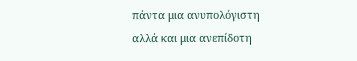πάντα μια ανυπολόγιστη
αλλά και μια ανεπίδοτη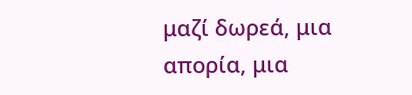μαζί δωρεά, μια απορία, μια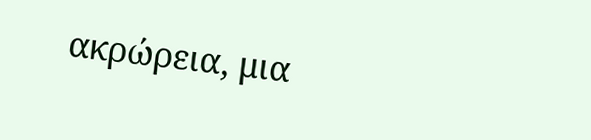ακρώρεια, μια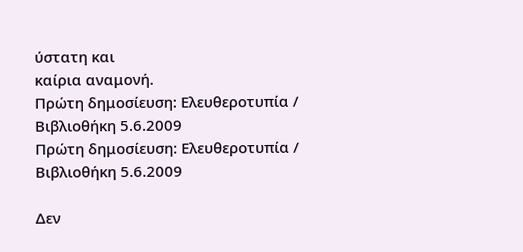ύστατη και
καίρια αναμονή.
Πρώτη δημοσίευση: Ελευθεροτυπία / Βιβλιοθήκη 5.6.2009
Πρώτη δημοσίευση: Ελευθεροτυπία / Βιβλιοθήκη 5.6.2009

Δεν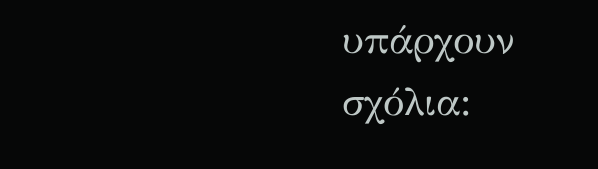υπάρχουν σχόλια: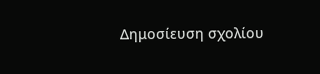Δημοσίευση σχολίου